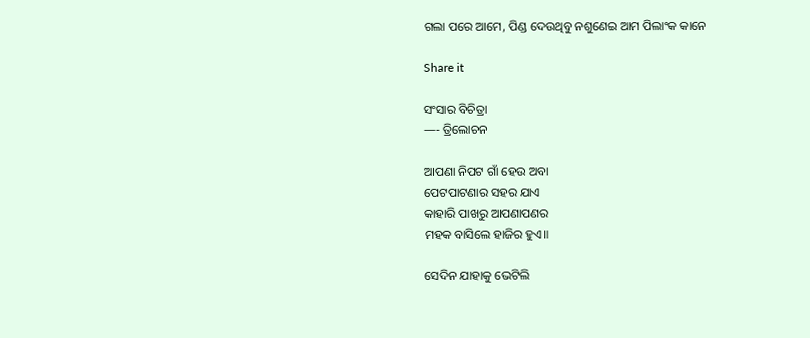ଗଲା ପରେ ଆମେ, ପିଣ୍ଡ ଦେଉଥିବୁ ନଶୁଣେଇ ଆମ ପିଲାଂକ କାନେ

Share it

ସଂସାର ବିଚିତ୍ରା
—- ତ୍ରିଲୋଚନ

ଆପଣା ନିପଟ ଗାଁ ହେଉ ଅବା
ପେଟପାଟଣାର ସହର ଯାଏ
କାହାରି ପାଖରୁ ଆପଣାପଣର
ମହକ ବାସିଲେ ହାଜିର ହୁଏ॥

ସେଦିନ ଯାହାକୁ ଭେଟିଲି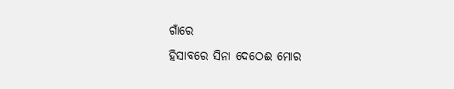ଗାଁରେ
ହିସାବରେ ସିନା ଦେଠେଈ ମୋର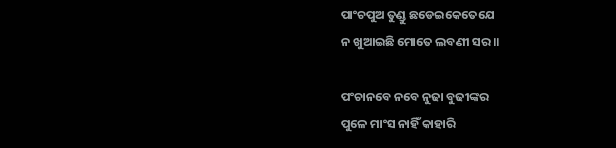ପାଂଚପୁଅ ତୁଣ୍ଡୁ ଛଡେଇକେତେଯେ
ନ ଖୁଆଇଛି ମୋତେ ଲବଣୀ ସର॥

ପଂଚାନବେ ନବେ ନୁଢା ବୁଢୀଙ୍କର
ପୁଳେ ମ‍ାଂସ ନାହିଁ କାହାରି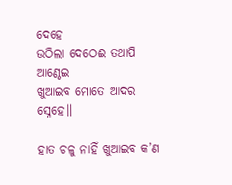ଦେହେ
ଉଠିଲା ଦେଠେଈ ତଥାପି ଆଣ୍ଠେଇ
ଖୁଆଇବ ମୋତେ ଆଦର ସ୍ନେହେ॥

ହାତ ଚଳୁ ନାହିଁ ଖୁଆଇବ କ’ଣ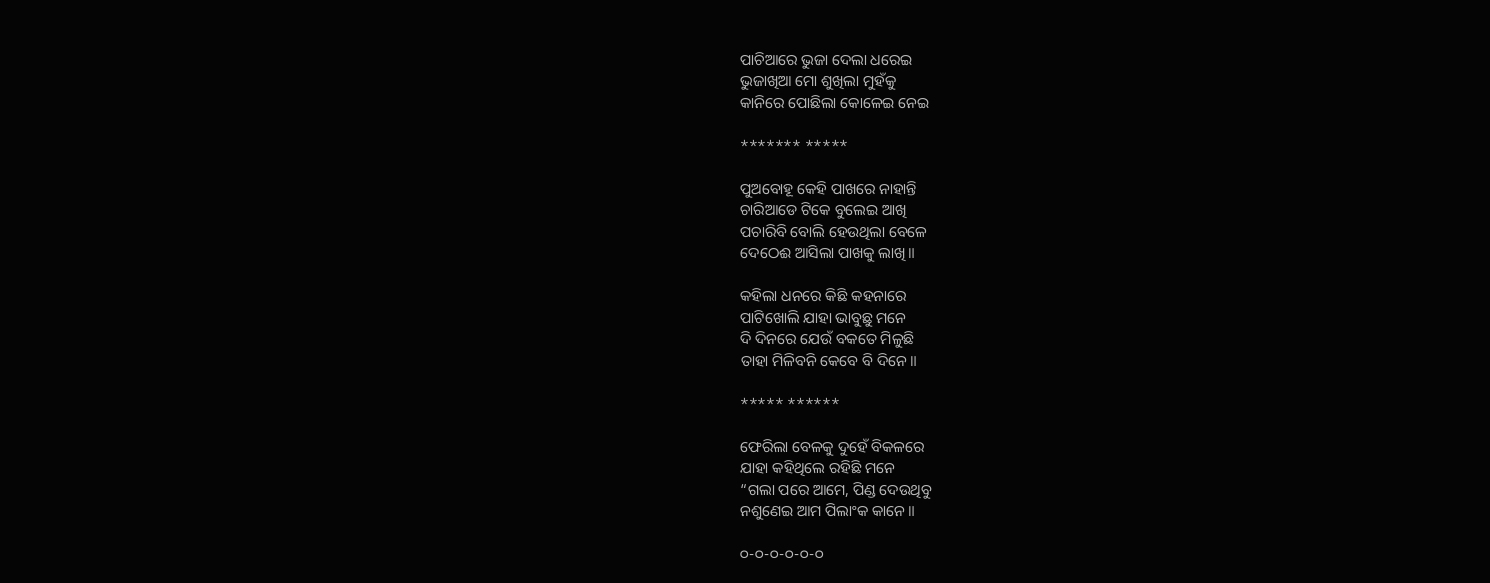ପାଚିଆରେ ଭୁଜା ଦେଲା ଧରେଇ
ଭୁଜାଖିଆ ମୋ ଶୁଖିଲା ମୁହଁକୁ
କାନିରେ ପୋଛିଲା କୋଳେଇ ନେଇ

******* *****

ପୁଅବୋହୂ କେହି ପାଖରେ ନାହାନ୍ତି
ଚାରିଆଡେ ଟିକେ ବୁଲେଇ ଅ‍ାଖି
ପଚାରିବି ବୋଲି ହେଉଥିଲା ବେଳେ
ଦେଠେଈ ଆସିଲା ପାଖକୁ ଲାଖି॥

କହିଲା ଧନରେ କିଛି କହନାରେ
ପାଟିଖୋଲି ଯାହା ଭାବୁଛୁ ମନେ
ଦି ଦିନରେ ଯେଉଁ ବକତେ ମିଳୁଛି
ତାହା ମିଳିବନି କେବେ ବି ଦିନେ॥

***** ******

ଫେରିଲା ବେଳକୁ ଦୁହେଁ ବିକଳରେ
ଯାହା କହିଥିଲେ ରହିଛି ମନେ
“ଗଲା ପରେ ଆମେ, ପିଣ୍ଡ ଦେଉଥିବୁ
ନଶୁଣେଇ ଆମ ପିଲାଂକ କାନେ॥

୦-୦-୦-୦-୦-୦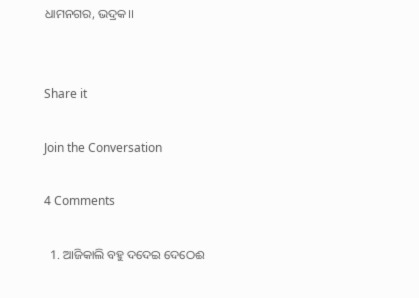ଧାମନଗର, ଭଦ୍ରକ।।


Share it

Join the Conversation

4 Comments

  1. ଆଜିକାଲି ବହୁ ଦଦେଇ ଦେଠେଈ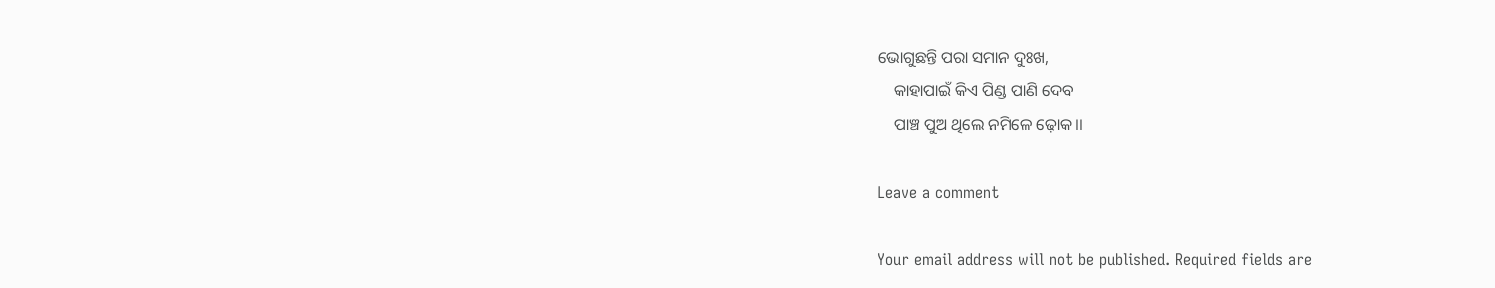ଭୋଗୁଛନ୍ତି ପରା ସମାନ ଦୁଃଖ,
    କାହାପାଇଁ କିଏ ପିଣ୍ଡ ପାଣି ଦେବ
    ପାଞ୍ଚ ପୁଅ ଥିଲେ ନମିଳେ ଢ଼ୋକ।।

Leave a comment

Your email address will not be published. Required fields are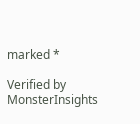marked *

Verified by MonsterInsights